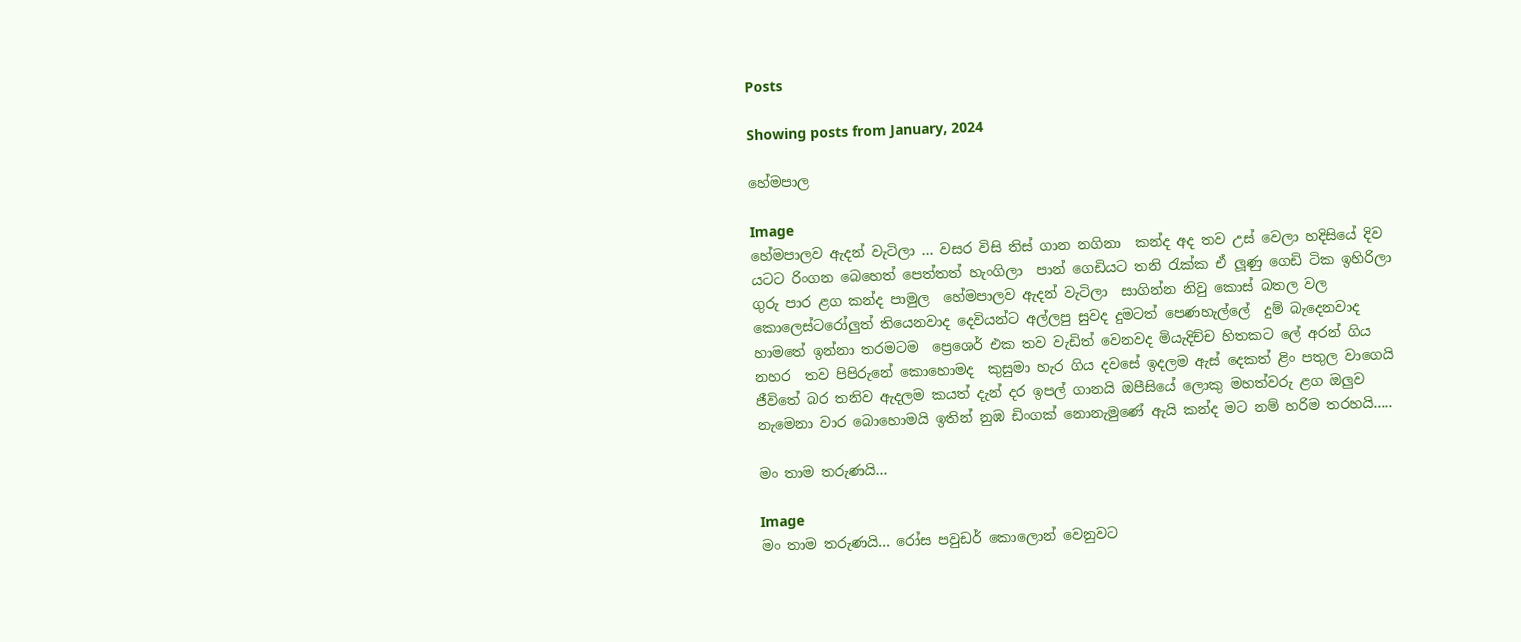Posts

Showing posts from January, 2024

හේමපාල

Image
හේමපාලව ඇදන් වැටිලා ... වසර විසි තිස් ගාන නගිනා  කන්ද අද තව උස් වෙලා හදිසියේ දිව යටට රිංගන බෙහෙත් පෙත්තත් හැංගිලා  පාන් ගෙඩියට තනි රැක්ක ඒ ලූණු ගෙඩි ටික ඉහිරිලා ගුරු පාර ළග කන්ද පාමුල  හේමපාලව ඇදන් වැටිලා  සාගින්න නිවු කොස් බතල වල කොලෙස්ටරෝලුත් තියෙනවාද දෙවියන්ට අල්ලපු සුවද දුමටත් පෙණහැල්ලේ  දුම් බැදෙනවාද හාමතේ ඉන්නා තරමටම  ප්‍රෙශෙර් එක තව වැඩිත් වෙනවද මියැදිච්ච හිතකට ලේ අරන් ගිය  නහර  තව පිපිරුනේ කොහොමද  කුසුමා හැර ගිය දවසේ ඉදලම ඇස් දෙකත් ළිං පතුල වාගෙයි  ජීවිතේ බර තනිව ඇදලම කයත් දැන් දර ඉපල් ගානයි ඔපීසියේ ලොකු මහත්වරු ළග ඔලුව නැමෙනා වාර බොහොමයි ඉතින් නුඹ ඩිංගක් නොනැමුණේ ඇයි කන්ද මට නම් හරිම තරහයි.....

මං තාම තරුණයි...

Image
මං තාම තරුණයි... රෝස පවුඩර් කොලොන් වෙනුවට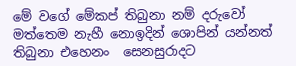මේ වගේ මේකප් තිබුනා නම් දරුවෝ මත්තෙම නැහී නොඉදින් ශොපින් යන්නත් තිබුනා එහෙනං  සෙනසුරාදට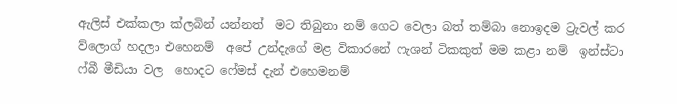ඇලිස් එක්කලා ක්ලබින් යන්නත්  මට තිබුනා නම් ගෙට වෙලා බත් තම්බා නොඉදම ට්‍රැවල් කර ව්ලොග් හදලා එහෙනම්  අපේ උන්දැගේ මළ විකාරනේ ෆැශන් ටිකකුත් මම කළා නම්  ඉන්ස්ටා ෆ්බී මීඩියා වල  හොදට ෆේමස් දැන් එහෙමනම්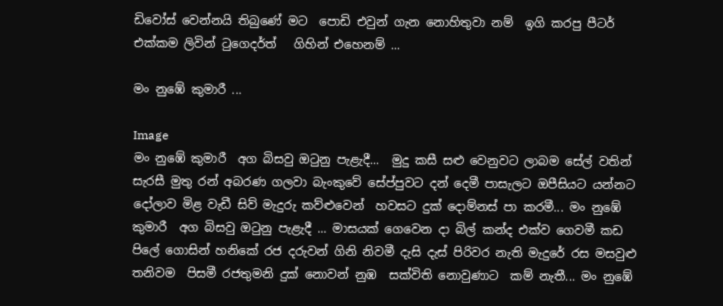ඩිවෝස් වෙන්නයි තිබුණේ මට  පොඩි එවුන් ගැන නොහිතුවා නම්  ඉගි කරපු පීටර් එක්කම ලිවින් ටුගෙදර්ත්   ගිහින් එහෙනම් ...

මං නුඹේ කුමාරී ...

Image
මං නුඹේ කුමාරී  අග බිසවු ඔටුනු පැළැදී...  මුදු කසී සළු වෙනුවට ලාබම සේල් වතින් සැරසී මුතු රන් අබරණ ගලවා බැංකුවේ සේප්පුවට දන් දෙමී පාසැලට ඔපීසියට යන්නට දෝලාව මිළ වැඩී සිව් මැදුරු කව්ළුවෙන්  හවසට දුක් දොම්නස් පා කරමී... මං නුඹේ කුමාරී  අග බිසවු ඔටුනු පැළැදී ... මාසයක් ගෙවෙන දා බිල් කන්ද එක්ව ගෙවමී කඩ පිලේ ගොසින් හනිකේ රජ දරුවන් ගිනි නිවමී දැසි දැස් පිරිවර නැති මැදුරේ රස මසවුළු තනිවම  පිසමී රජතුමනි දුක් නොවන් නුඹ  සක්විති නොවුණාට  කම් නැතී... මං නුඹේ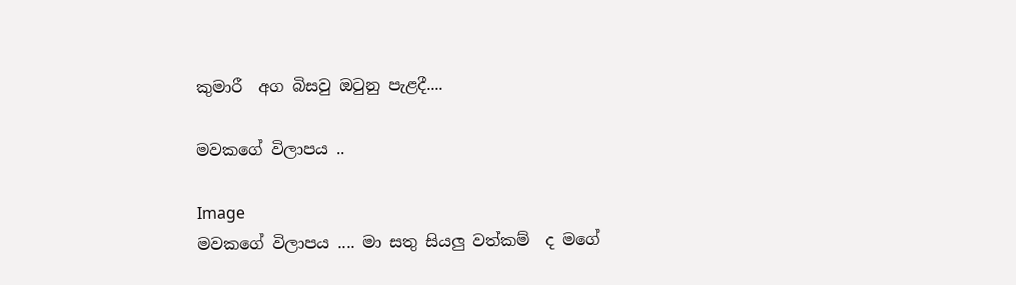කුමාරී  අග බිසවු ඔටුනු පැළදී....

මවකගේ විලාපය ..

Image
මවකගේ විලාපය .... මා සතු සියලු වත්කම්  ද මගේ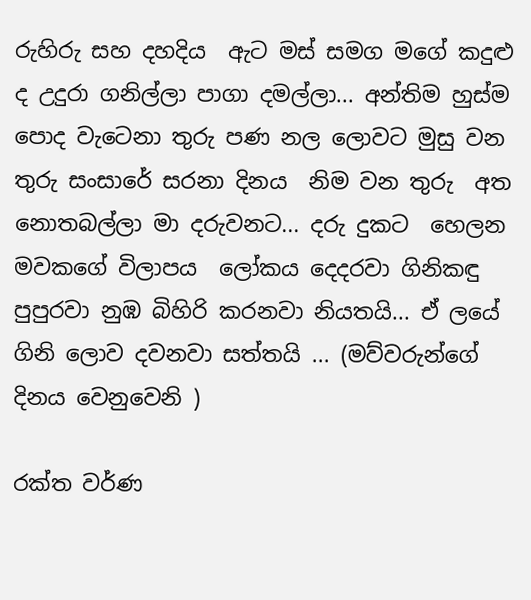රුහිරු සහ දහදිය  ඇට මස් සමග මගේ කදුළු ද උදුරා ගනිල්ලා පාගා දමල්ලා... අන්තිම හුස්ම පොද වැටෙනා තුරු පණ නල ලොවට මුසු වන තුරු සංසාරේ සරනා දිනය  නිම වන තුරු  අත නොතබල්ලා මා දරුවනට... දරු දුකට  හෙලන මවකගේ විලාපය  ලෝකය දෙදරවා ගිනිකඳු පුපුරවා නුඹ බිහිරි කරනවා නියතයි... ඒ ලයේ ගිනි ලොව දවනවා සත්තයි ... (මව්වරුන්ගේ දිනය වෙනුවෙනි )

රක්ත වර්ණ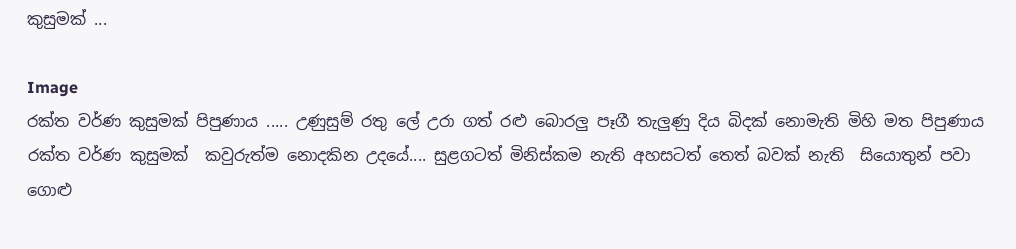කුසුමක් ...

Image
රක්ත වර්ණ කුසුමක් පිපුණාය ..... උණුසුම් රතු ලේ උරා ගත් රළු බොරලු පෑගී තැලුණු දිය බිදක් නොමැති මිහි මත පිපුණාය රක්ත වර්ණ කුසුමක්  කවුරුත්ම නොදකින උදයේ.... සුළගටත් මිනිස්කම නැති අහසටත් තෙත් බවක් නැති  සියොතුන් පවා ගොළු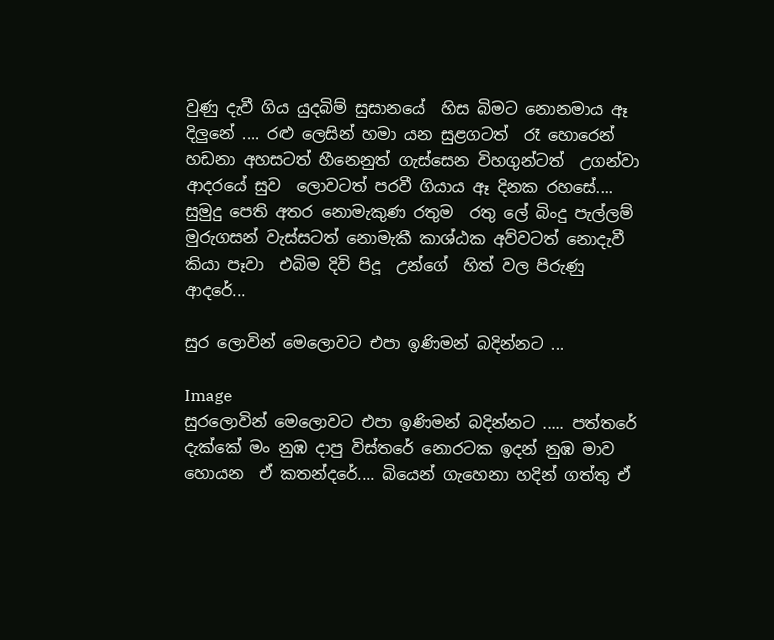වුණු දැවී ගිය යුදබිම් සුසානයේ  හිස බිමට නොනමාය ඈ දිලුනේ .... රළු ලෙසින් හමා යන සුළගටත්  රෑ හොරෙන් හඩනා අහසටත් හීනෙනුත් ගැස්සෙන විහගුන්ටත්  උගන්වා ආදරයේ සුව  ලොවටත් පරවී ගියාය ඈ දිනක රහසේ....   සුමුදු පෙති අතර නොමැකුණ රතුම  රතු ලේ බිංදු පැල්ලම් මුරුගසන් වැස්සටත් නොමැකී කාශ්ඨක අව්වටත් නොදැවී කියා පෑවා  එබිම දිවි පිදූ  උන්ගේ  හිත් වල පිරුණු ආදරේ...

සුර ලොවින් මෙලොවට එපා ඉණිමන් බදින්නට ...

Image
සුරලොවින් මෙලොවට එපා ඉණිමන් බදින්නට ..... පත්තරේ දැක්කේ මං නුඹ දාපු විස්තරේ නොරටක ඉදන් නුඹ මාව  හොයන  ඒ කතන්දරේ.... බියෙන් ගැහෙනා හදින් ගත්තු ඒ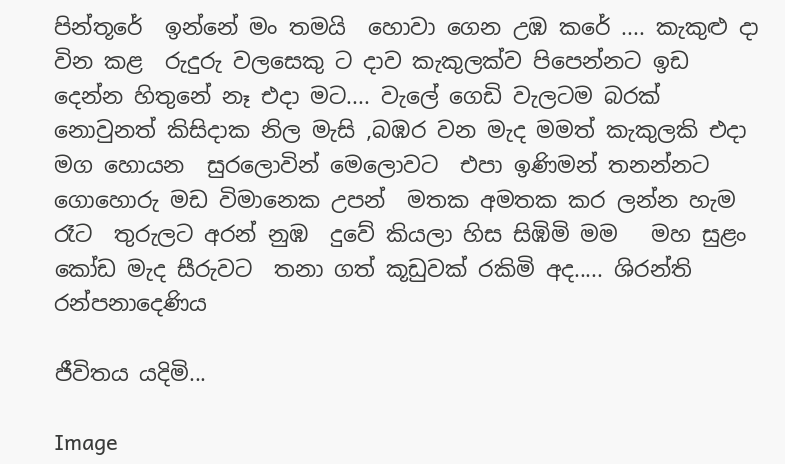පින්තූරේ  ඉන්නේ මං තමයි  හොවා ගෙන උඹ කරේ .... කැකුළු දා  වින කළ  රුදුරු වලසෙකු ට දාව කැකුලක්ව පිපෙන්නට ඉඩ දෙන්න හිතුනේ නෑ එදා මට.... වැලේ ගෙඩි වැලටම බරක් නොවුනත් කිසිදාක නිල මැසි ,බඹර වන මැද මමත් කැකුලකි එදා මග හොයන  සුරලොවින් මෙලොවට  එපා ඉණිමන් තනන්නට ගොහොරු මඩ විමානෙක උපන්  මතක අමතක කර ලන්න හැම රෑට  තුරුලට අරන් නුඹ  දුවේ කියලා හිස සිඹිමි මම   මහ සුළං  කෝඩ මැද සීරුවට  තනා ගත් කූඩුවක් රකිමි අද..... ශිරන්ති රන්පනාදෙණිය

ජීවිතය යදිමි...

Image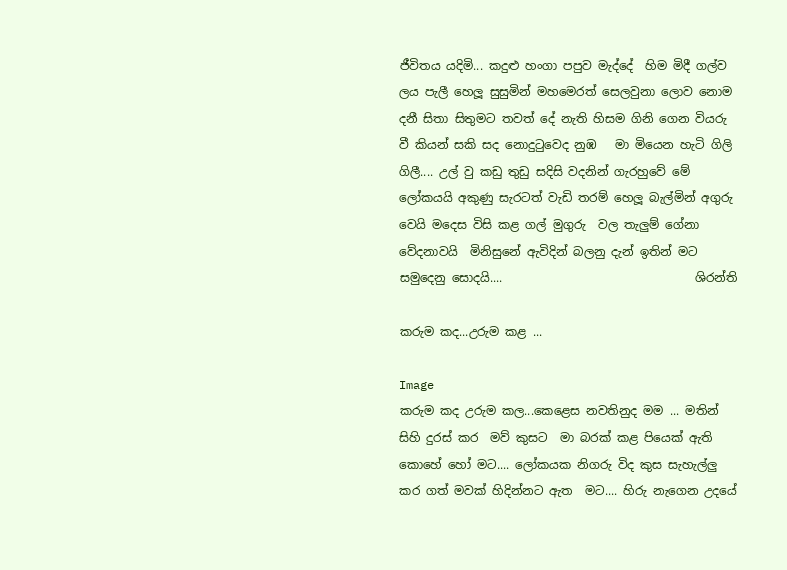ජීවිතය යදිමි... කදුළු හංගා පපුව මැද්දේ  හිම මිදී ගල්ව  ලය පැලී හෙලූ සුසුමින් මහමෙරත් සෙලවුනා ලොව නොම දනී සිතා සිතුමට තවත් දේ නැති හිසම ගිනි ගෙන වියරු වී කියන් සකි සද නොදුටුවෙද නුඹ   මා මියෙන හැටි ගිලි ගිලී.... උල් වු කඩු තුඩු සදිසි වදනින් ගැරහුවේ මේ ලෝකයයි අකුණු සැරටත් වැඩි තරම් හෙලූ බැල්මින් අගුරු වෙයි මදෙස විසි කළ ගල් මුගුරු  වල තැලුම් ගේනා වේදනාවයි  මිනිසුනේ ඇවිදින් බලනු දැන් ඉතින් මට සමුදෙනු සොදයි....                                ශිරන්ති

කරුම කද...උරුම කළ ...

Image
කරුම කද උරුම කල...කෙළෙස නවතිනුද මම ... මතින් සිහි දුරස් කර  මව් කුසට  මා බරක් කළ පියෙක් ඇති කොහේ හෝ මට.... ලෝකයක නිගරු විද කුස සැහැල්ලු කර ගත් මවක් හිදින්නට ඇත  මට.... හිරු නැගෙන උදයේ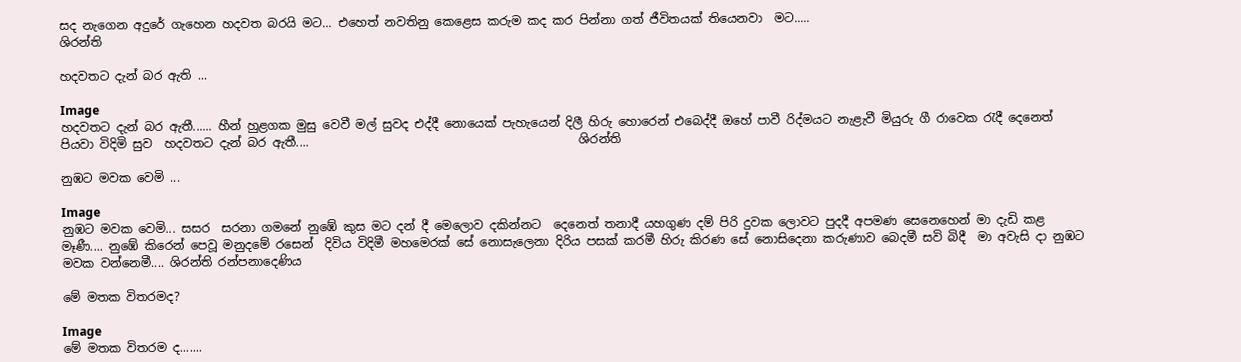සද නැගෙන අදුරේ ගැහෙන හදවත බරයි මට... එහෙත් නවතිනු කෙළෙස කරුම කද කර පින්නා ගත් ජීවිතයක් තියෙනවා  මට.....                                        ශිරන්ති

හදවතට දැන් බර ඇති ...

Image
හදවතට දැන් බර ඇතී...... හීන් හුළගක මුසු වෙවී මල් සුවද එද්දී නොයෙක් පැහැයෙන් දිලී හිරු හොරෙන් එබෙද්දී ඔහේ පාවී රිද්මයට නැළැවී මියුරු ගී රාවෙක රැදී දෙනෙත් පියවා විදිමි සුව  හදවතට දැන් බර ඇතී....                                             ශිරන්ති

නුඹට මවක වෙමි ...

Image
නුඹට මවක වෙමි... සසර  සරනා ගමනේ නුඹේ කුස මට දන් දී මෙලොව දකින්නට  දෙනෙත් තනාදී යහගුණ දම් පිරි දුවක ලොවට පුදදී අපමණ සෙනෙහෙන් මා දැඩි කළ මෑණී.... නුඹේ කිරෙන් පෙවූ මනුදමේ රසෙන්  දිවිය විදිමී මහමෙරක් සේ නොසැලෙනා දිරිය පසක් කරමී හිරු කිරණ සේ නොසිදෙනා කරුණාව බෙදමී සවි බිදී  මා අවැසි දා නුඹට මවක වන්නෙමී.... ශිරන්ති රන්පනාදෙණිය

මේ මතක විතරමද?

Image
මේ මතක විතරම ද.......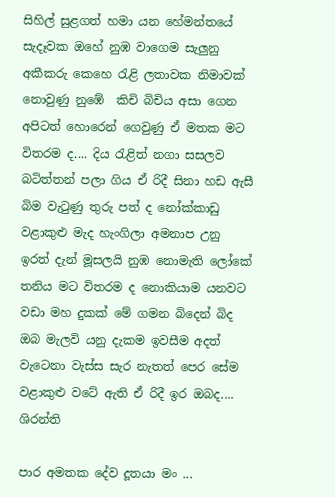සිහිල් සුළගත් හමා‍ යන හේමන්තයේ සැදෑවක ඔහේ නුඹ වාගෙම සැලුනු අකීකරු කෙහෙ රැළි ලතාවක නිමාවක්  නොවුණු නුඹේ  කිචි බිචිය අසා ගෙන අපිටත් හොරෙන් ගෙවුණු ඒ මතක මට විතරම ද.... දිය රැළිත් නගා සසලව බටිත්තන් පලා ගිය ඒ රිදී සිනා හඩ ඇසී බිම වැටුණු තුරු පත් ද නෝක්කාඩු වළාකුළු මැද හැංගිලා අමනාප උනු ඉරත් දැන් මූසලයි නුඹ නොමැති ලෝකේ තනිය මට විතරම ද නොකියාම යනවට වඩා මහ දුකක් මේ ගමන බිදෙන් බිද ඔබ මැලවි යනු දැකම ඉවසීම අදත් වැටෙනා වැස්ස සැර නැතත් පෙර සේම වළාකුළු වටේ ඇති ඒ රිදී ඉර ඔබද....                                                        ශිරන්ති

පාර අමතක දේව දූතයා මං ...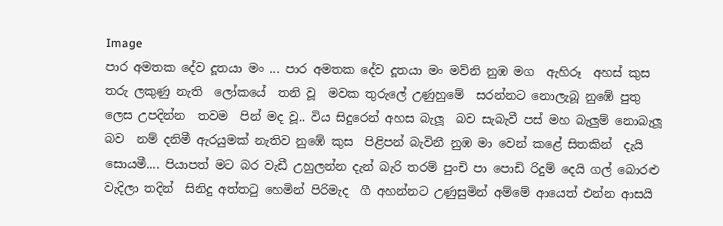Image
පාර අමතක දේව දූතයා මං ... පාර අමතක දේව දූතයා මං මව්නි නුඹ මග  ඇහිරූ  අහස් කුස තරු ලකුණු නැති  ලෝකයේ  තනි වූ  මවක තුරුලේ උණුහුමේ  සරන්නට නොලැබූ නුඹේ පුතු ලෙස උපදින්න  තවම  පින් මද වූ.. විය සිදුරෙන් අහස බැලූ  බව සැබැවී පස් මහ බැලුම් නොබැලූ බව  නම් දනිමී ඇරයුමක් නැතිව නුඹේ කුස  පිළිපන් බැවිනී නුඹ මා වෙන් කළේ සිතකින්  දැයි සොයමී.... පියාපත් මට බර වැඩී උහුලන්න දැන් බැරි තරම් පුංචි පා පොඩි රිදුම් දෙයි ගල් බොරළු වැදිලා තදින්  සිනිදු අත්තටු හෙමින් පිරිමැද  ගී අහන්නට උණුසුමින් අම්මේ ආයෙත් එන්න ආසයි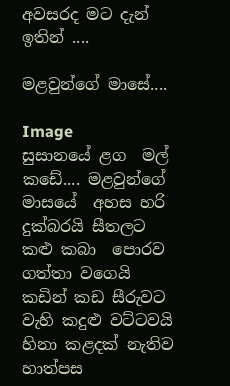අවසරද මට දැන්  ඉතින් ....

මළවුන්ගේ මාසේ....

Image
සුසානයේ ළග  මල් කඩේ.... මළවුන්ගේ  මාසයේ  අහස හරි දුක්බරයි සීතලට  කළු කබා  පොරව ගත්තා වගෙයි  කඩින් කඩ සීරුවට   වැහි කදුළු වට්ටවයි  හිනා කළදක් නැතිව  හාත්පස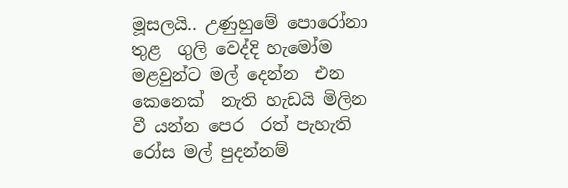මූසලයි.. උණුහුමේ පොරෝනා තුළ  ගුලි වෙද්දි හැමෝම  මළවුන්ට මල් දෙන්න  එන කෙනෙක්  නැති හැඩයි මිලින වී යන්න පෙර  රත් පැහැති රෝස මල් පුදන්නම්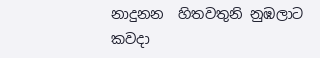නාදුනන  හිතවතුනි නුඹලාට කවදා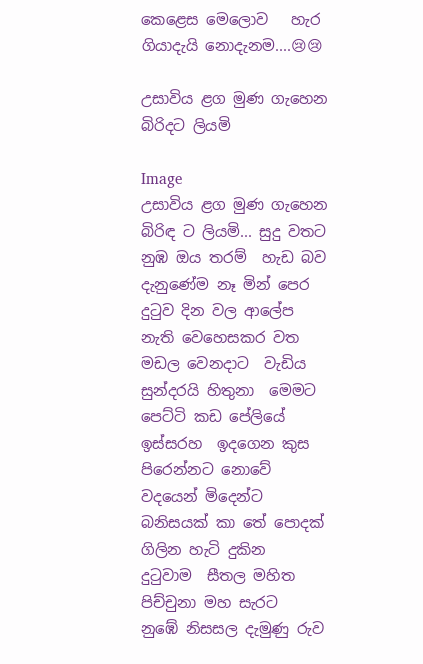කෙළෙස මෙලොව   හැර ගියාදැයි නොදැනම....😢😢

උසාවිය ළග මුණ ගැහෙන බිරිදට ලියමි

Image
උසාවිය ළග මුණ ගැහෙන බිරිඳ ට ලියමි... සුදු වතට නුඹ ඔය තරම්  හැඩ බව දැනුණේම නෑ මින් පෙර  දුටුව දින වල ආලේප නැති වෙහෙසකර වත මඩල වෙනදාට  වැඩිය සුන්දරයි හිතුනා  මෙමට පෙට්ටි කඩ පේලියේ ඉස්සරහ  ඉදගෙන කුස පිරෙන්නට නොවේ වදයෙන් මිදෙන්ට බනිසයක් කා තේ පොදක් ගිලින හැටි දුකින  දුටුවාම  සීතල මහිත පිච්චුනා මහ සැරට  නුඹේ නිසසල දැමුණු රුව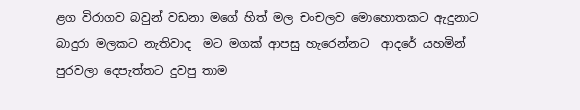ළග විරාගව බවුන් වඩනා මගේ හිත් මල චංචලව මොහොතකට ඇදුනාට බාදුරා මලකට නැතිවාද  මට මගක් ආපසු හැරෙන්නට  ආදරේ යහමින් පුරවලා දෙපැත්තට දුවපු තාම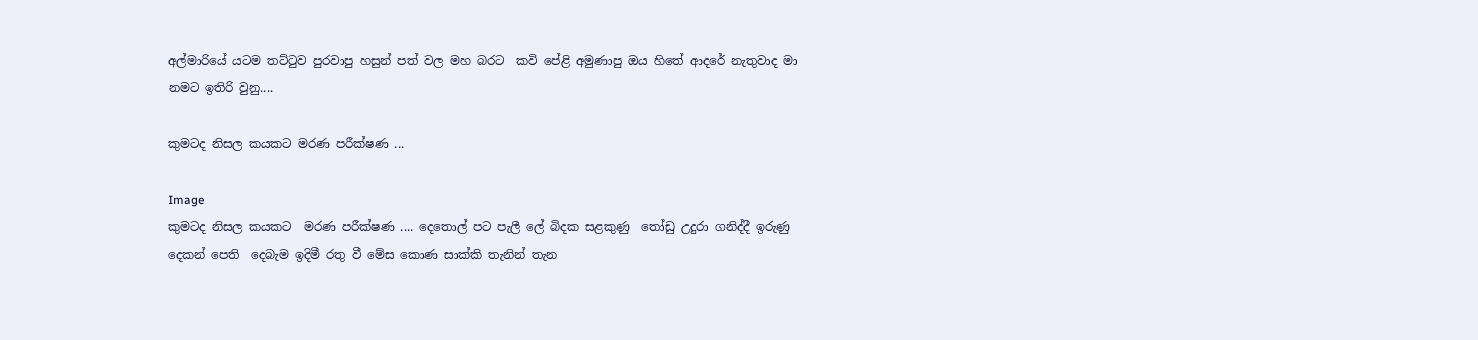අල්මාරියේ යටම තට්ටුව පුරවාපු හසුන් පත් වල මහ බරට  කවි පේළි අමුණාපු ඔය හිතේ ආදරේ නැතුවාද මා නමට ඉතිරි වුනු....

කුමටද නිසල කයකට මරණ පරීක්ෂණ ...

Image
කුමටද නිසල කයකට  මරණ පරීක්ෂණ .... දෙතොල් පට පැලී ලේ බිදක සළකුණු  තෝඩු උදුරා ගනිද්දී ඉරුණු දෙකන් පෙති  දෙබැම ඉදිමී රතු වී මේස කොණ සාක්කි තැනින් තැන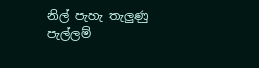නිල් පැහැ තැලුණු පැල්ලම්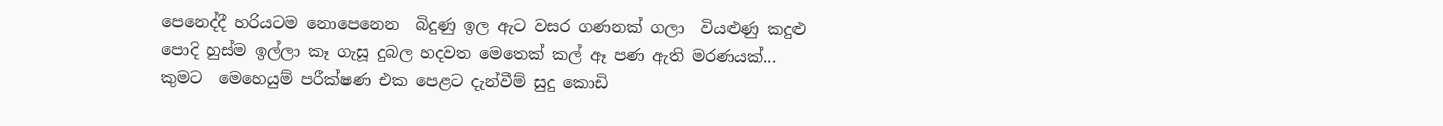පෙනෙද්දී හරියටම නොපෙනෙන  බිදුණු ඉල ඇට වසර ගණනක් ගලා  වියළුණු කදුළු පොදි හුස්ම ඉල්ලා කෑ ගැසූ දුබල හදවත මෙතෙක් කල් ඈ පණ ඇති මරණයක්... කුමට  මෙහෙයුම් පරීක්ෂණ එක පෙළට දැන්වීම් සුදු කොඩි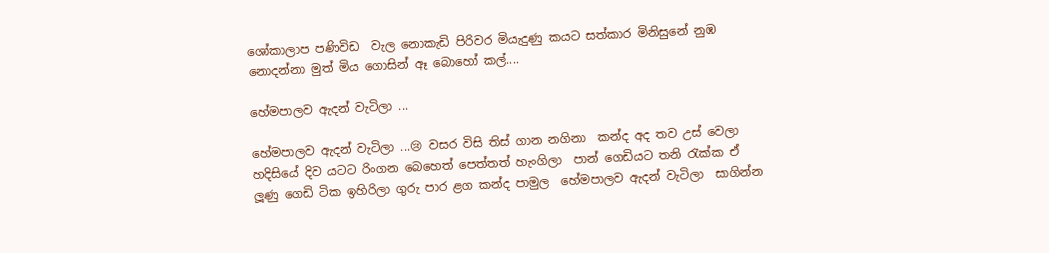ශෝකාලාප පණිවිඩ  වැල නොකැඩි පිරිවර මියැදුණු කයට සත්කාර මිනිසුනේ නුඹ නොදන්නා මුත් මිය ගොසින් ඈ බොහෝ කල්....

හේමපාලව ඇදන් වැටිලා ...

හේමපාලව ඇදන් වැටිලා ...😢 වසර විසි තිස් ගාන නගිනා  කන්ද අද තව උස් වෙලා හදිසියේ දිව යටට රිංගන බෙහෙත් පෙත්තත් හැංගිලා  පාන් ගෙඩියට තනි රැක්ක ඒ ලූණු ගෙඩි ටික ඉහිරිලා ගුරු පාර ළග කන්ද පාමුල  හේමපාලව ඇදන් වැටිලා  සාගින්න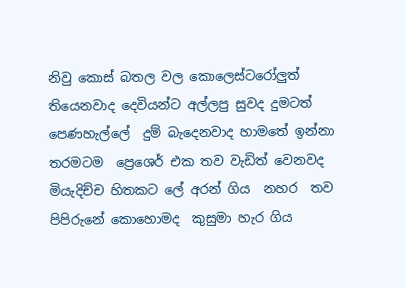නිවු කොස් බතල වල කොලෙස්ටරෝලුත් තියෙනවාද දෙවියන්ට අල්ලපු සුවද දුමටත් පෙණහැල්ලේ  දුම් බැදෙනවාද හාමතේ ඉන්නා තරමටම  ප්‍රෙශෙර් එක තව වැඩිත් වෙනවද මියැදිච්ච හිතකට ලේ අරන් ගිය  නහර  තව පිපිරුනේ කොහොමද  කුසුමා හැර ගිය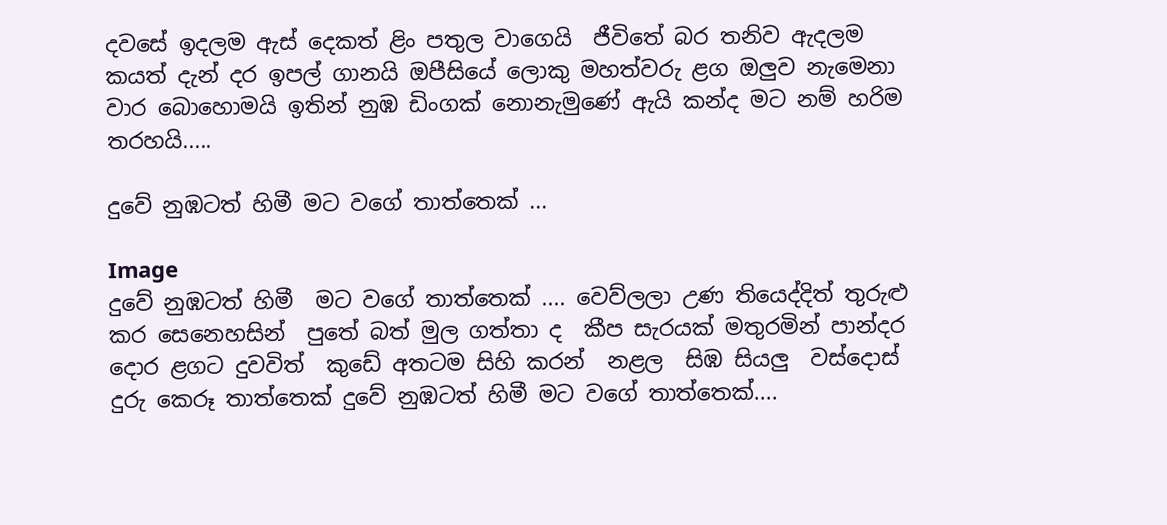දවසේ ඉදලම ඇස් දෙකත් ළිං පතුල වාගෙයි  ජීවිතේ බර තනිව ඇදලම කයත් දැන් දර ඉපල් ගානයි ඔපීසියේ ලොකු මහත්වරු ළග ඔලුව නැමෙනා වාර බොහොමයි ඉතින් නුඹ ඩිංගක් නොනැමුණේ ඇයි කන්ද මට නම් හරිම තරහයි.....

දුවේ නුඹටත් හිමී මට වගේ තාත්තෙක් ...

Image
දුවේ නුඹටත් හිමී  මට වගේ තාත්තෙක් .... වෙව්ලලා උණ තියෙද්දිත් තුරුළු කර සෙනෙහසින්  පුතේ බත් මුල ගත්තා ද  කීප සැරයක් මතුරමින් පාන්දර දොර ළගට දුවවිත්  කුඩේ අතටම සිහි කරන්  නළල  සිඹ සියලු  වස්දොස්  දුරු කෙරූ තාත්තෙක් දුවේ නුඹටත් හිමී මට වගේ තාත්තෙක්....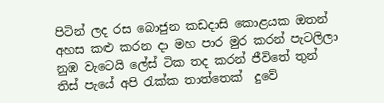පිටින් ලද රස බොජුන කඩදාසි කොළයක ඔතන් අහස කළු කරන දා මහ පාර මුර කරන් පැටලිලා නුඹ වැටෙයි ලේස් ටික තද කරන් ජීවිතේ තුන් තිස් පැයේ අපි රැක්ක තාත්තෙක්  දුවේ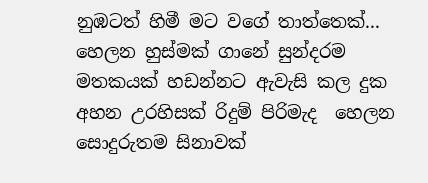නුඹටත් හිමී මට වගේ තාත්තෙක්... හෙලන හුස්මක් ගානේ සුන්දරම මතකයක් හඩන්නට ඇවැසි කල දුක අහන උරහිසක් රිදුම් පිරිමැද  හෙලන   සොදුරුතම සිනාවක්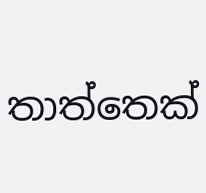තාත්තෙක්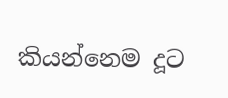කියන්නෙම දූට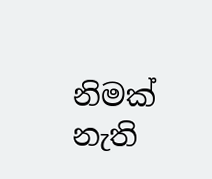නිමක් නැති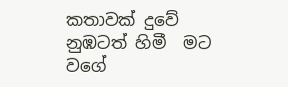කතාවක් දුවේ නුඹටත් හිමී  මට වගේ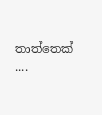තාත්තෙක් ....